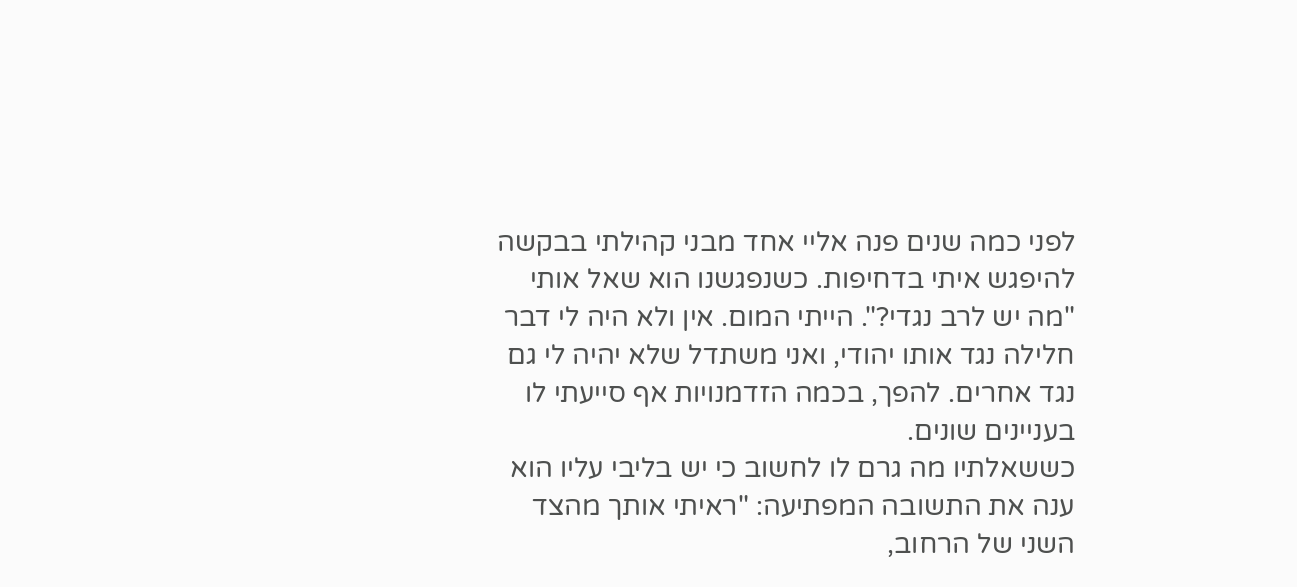לפני כמה שנים פנה אליי אחד מבני קהילתי בבקשה להיפגש איתי בדחיפות. כשנפגשנו הוא שאל אותי "מה יש לרב נגדי?". הייתי המום. אין ולא היה לי דבר חלילה נגד אותו יהודי, ואני משתדל שלא יהיה לי גם נגד אחרים. להפך, בכמה הזדמנויות אף סייעתי לו בעניינים שונים.
כששאלתיו מה גרם לו לחשוב כי יש בליבי עליו הוא ענה את התשובה המפתיעה: "ראיתי אותך מהצד השני של הרחוב,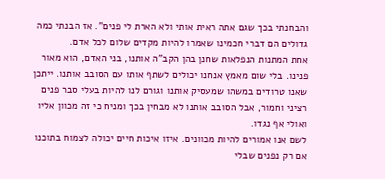והבחנתי בכך שגם אתה ראית אותי ולא הארת לי פנים". אז הבנתי כמה גדולים הם דברי חכמינו שאמרו להיות מקדים שלום לכל אדם.
אחת המתנות הנפלאות שחנן בהן הקב"ה אותנו, בני האדם, הוא מאור פנינו. בלי שום מאמץ אנחנו יכולים לשתף אותו עם הסובב אותנו. ייתכן שאנו טרודים במשהו שמעסיק אותנו וגורם לנו להיות בעלי סבר פנים רציני וחמור, אבל הסובב אותנו לא מבחין בכך ומניח כי זה מכוון אליו ואולי אף נגדו.
לשם אנו אמורים להיות מכוונים. איזו איכות חיים יכולה לצמוח בתוכנו אם רק נפנים שבלי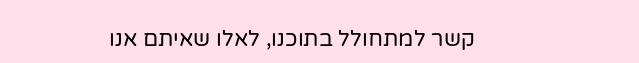קשר למתחולל בתוכנו, לאלו שאיתם אנו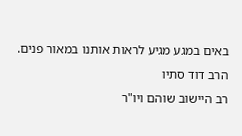באים במגע מגיע לראות אותנו במאור פנים.
הרב דוד סתיו
רב היישוב שוהם ויו"ר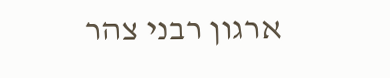ארגון רבני צהר